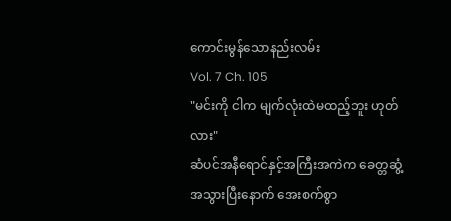ကောင်းမွန်သောနည်းလမ်း
Vol. 7 Ch. 105
"မင်းကို ငါက မျက်လုံးထဲမထည့်ဘူး ဟုတ်လား"
ဆံပင်အနီရောင်နှင့်အကြီးအကဲက ခေတ္တဆွံ့အသွားပြီးနောက် အေးစက်စွာ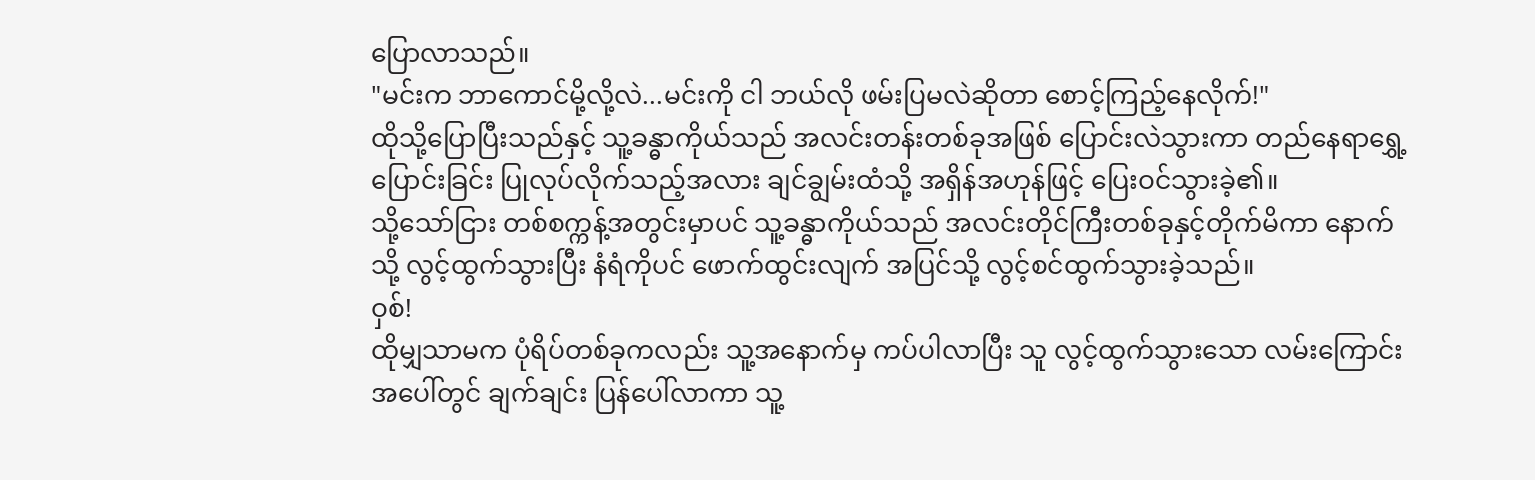ပြောလာသည်။
"မင်းက ဘာကောင်မို့လို့လဲ...မင်းကို ငါ ဘယ်လို ဖမ်းပြမလဲဆိုတာ စောင့်ကြည့်နေလိုက်!"
ထိုသို့ပြောပြီးသည်နှင့် သူ့ခန္ဓာကိုယ်သည် အလင်းတန်းတစ်ခုအဖြစ် ပြောင်းလဲသွားကာ တည်နေရာရွှေ့ပြောင်းခြင်း ပြုလုပ်လိုက်သည့်အလား ချင်ချွမ်းထံသို့ အရှိန်အဟုန်ဖြင့် ပြေးဝင်သွားခဲ့၏။
သို့သော်ငြား တစ်စက္ကန့်အတွင်းမှာပင် သူ့ခန္ဓာကိုယ်သည် အလင်းတိုင်ကြီးတစ်ခုနှင့်တိုက်မိကာ နောက်သို့ လွင့်ထွက်သွားပြီး နံရံကိုပင် ဖောက်ထွင်းလျက် အပြင်သို့ လွင့်စင်ထွက်သွားခဲ့သည်။
ဝှစ်!
ထိုမျှသာမက ပုံရိပ်တစ်ခုကလည်း သူ့အနောက်မှ ကပ်ပါလာပြီး သူ လွင့်ထွက်သွားသော လမ်းကြောင်းအပေါ်တွင် ချက်ချင်း ပြန်ပေါ်လာကာ သူ့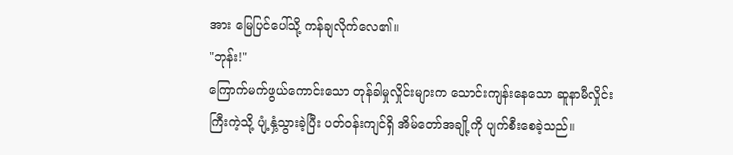အား မြေပြင်ပေါ်သို့ ကန်ချလိုက်လေ၏။
"ဘုန်း!"
ကြောက်မက်ဖွယ်ကောင်းသော တုန်ခါမှုလှိုင်းများက သောင်းကျန်းနေသော ဆူနာမီလှိုင်းကြီးကဲ့သို့ ပျံ့နှံ့သွားခဲ့ပြီး ပတ်ဝန်းကျင်ရှိ အိမ်တော်အချို့ကို ပျက်စီးစေခဲ့သည်။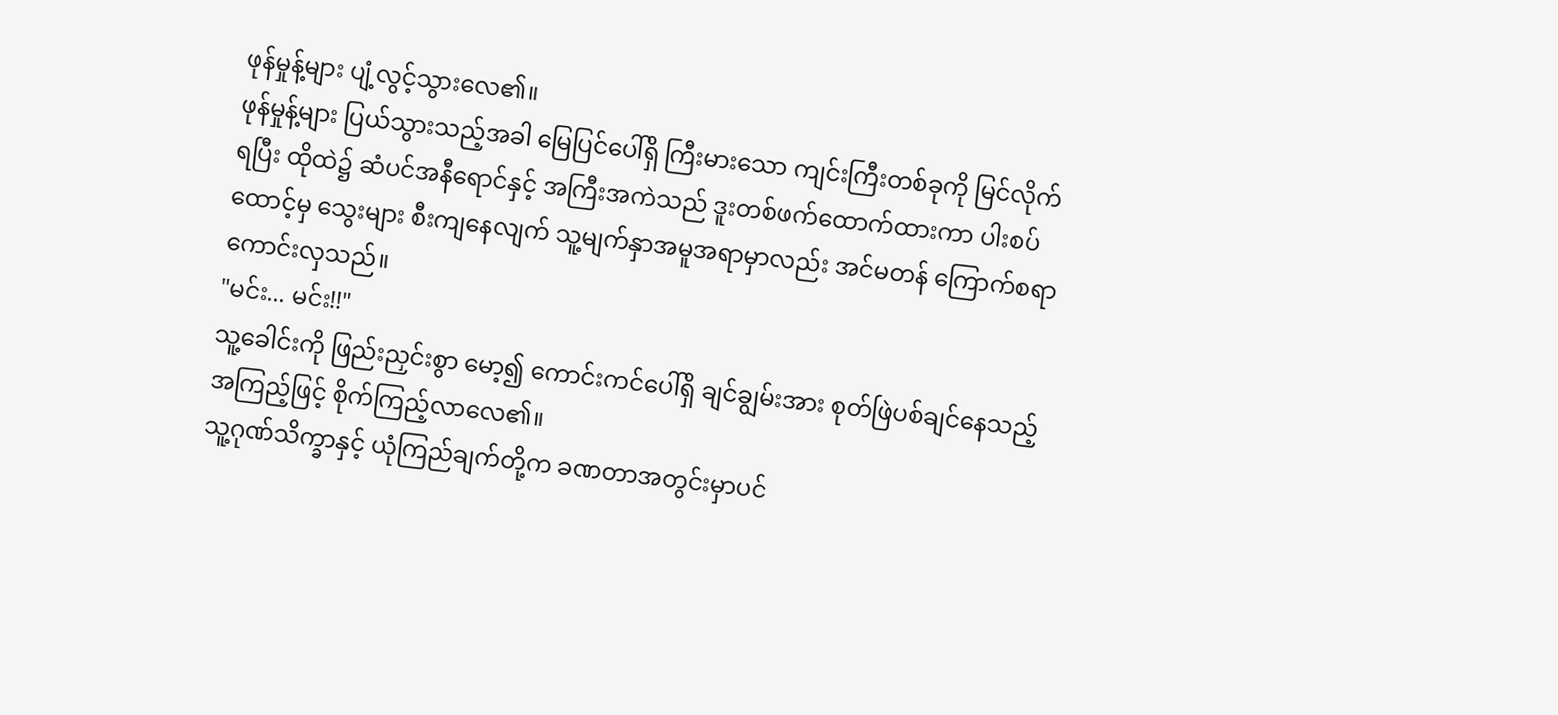ဖုန်မှုန့်များ ပျံ့လွင့်သွားလေ၏။
ဖုန်မှုန့်များ ပြယ်သွားသည့်အခါ မြေပြင်ပေါ်ရှိ ကြီးမားသော ကျင်းကြီးတစ်ခုကို မြင်လိုက်ရပြီး ထိုထဲ၌ ဆံပင်အနီရောင်နှင့် အကြီးအကဲသည် ဒူးတစ်ဖက်ထောက်ထားကာ ပါးစပ်ထောင့်မှ သွေးများ စီးကျနေလျက် သူ့မျက်နှာအမူအရာမှာလည်း အင်မတန် ကြောက်စရာကောင်းလှသည်။
"မင်း... မင်း!!"
သူ့ခေါင်းကို ဖြည်းညှင်းစွာ မော့၍ ကောင်းကင်ပေါ်ရှိ ချင်ချွမ်းအား စုတ်ဖြဲပစ်ချင်နေသည့် အကြည့်ဖြင့် စိုက်ကြည့်လာလေ၏။
သူ့ဂုဏ်သိက္ခာနှင့် ယုံကြည်ချက်တို့က ခဏတာအတွင်းမှာပင်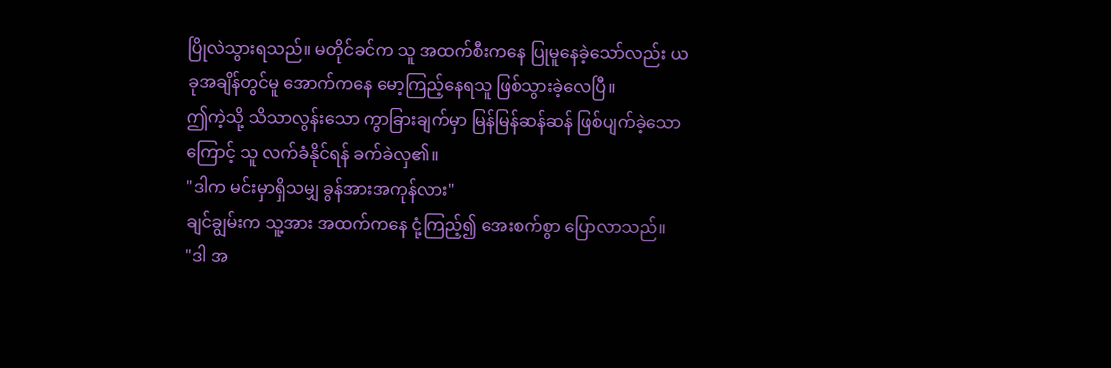ပြိုလဲသွားရသည်။ မတိုင်ခင်က သူ အထက်စီးကနေ ပြုမူနေခဲ့သော်လည်း ယခုအချိန်တွင်မူ အောက်ကနေ မော့ကြည့်နေရသူ ဖြစ်သွားခဲ့လေပြီ။
ဤကဲ့သို့ သိသာလွန်းသော ကွာခြားချက်မှာ မြန်မြန်ဆန်ဆန် ဖြစ်ပျက်ခဲ့သောကြောင့် သူ လက်ခံနိုင်ရန် ခက်ခဲလှ၏။
"ဒါက မင်းမှာရှိသမျှ ခွန်အားအကုန်လား"
ချင်ချွမ်းက သူ့အား အထက်ကနေ ငုံ့ကြည့်၍ အေးစက်စွာ ပြောလာသည်။
"ဒါ အ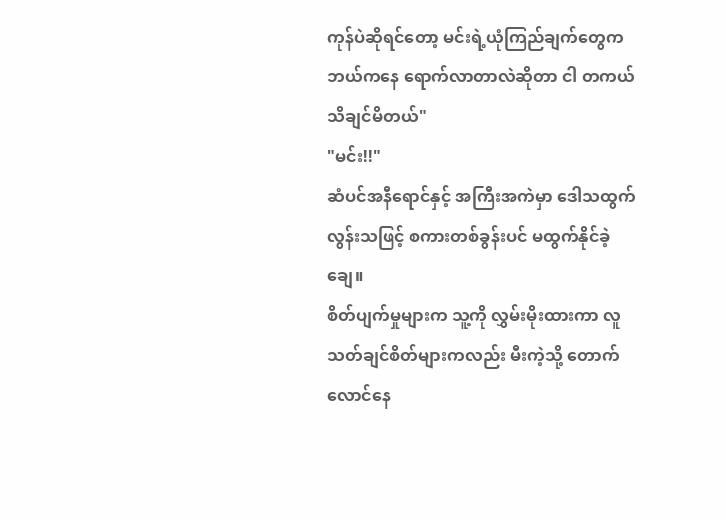ကုန်ပဲဆိုရင်တော့ မင်းရဲ့ယုံကြည်ချက်တွေက ဘယ်ကနေ ရောက်လာတာလဲဆိုတာ ငါ တကယ် သိချင်မိတယ်"
"မင်း!!"
ဆံပင်အနီရောင်နှင့် အကြီးအကဲမှာ ဒေါသထွက်လွန်းသဖြင့် စကားတစ်ခွန်းပင် မထွက်နိုင်ခဲ့ချေ။
စိတ်ပျက်မှုများက သူ့ကို လွှမ်းမိုးထားကာ လူသတ်ချင်စိတ်များကလည်း မီးကဲ့သို့ တောက်လောင်နေ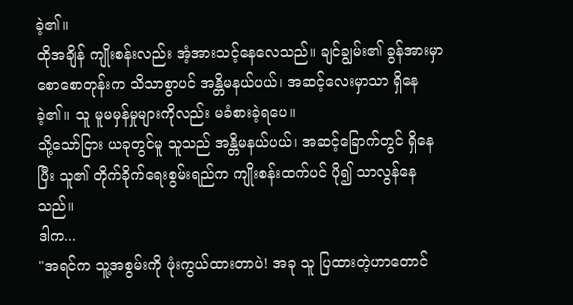ခဲ့၏။
ထိုအချိန် ကျိုးစန်းလည်း အံ့အားသင့်နေလေသည်။ ချင်ချွမ်း၏ ခွန်အားမှာ စောစောတုန်းက သိသာစွာပင် အန္တိမနယ်ပယ်၊ အဆင့်လေးမှာသာ ရှိနေခဲ့၏။ သူ မူမမှန်မှုများကိုလည်း မခံစားခဲ့ရပေ။
သို့သော်ငြား ယခုတွင်မူ သူသည် အန္တိမနယ်ပယ်၊ အဆင့်ခြောက်တွင် ရှိနေပြီး သူ၏ တိုက်ခိုက်ရေးစွမ်းရည်က ကျိုးစန်းထက်ပင် ပို၍ သာလွန်နေသည်။
ဒါက...
"အရင်က သူ့အစွမ်းကို ဖုံးကွယ်ထားတာပဲ! အခု သူ ပြထားတဲ့ဟာတောင်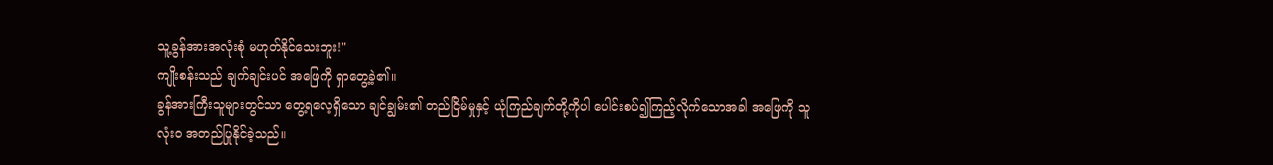သူ့ခွန်အားအလုံးစုံ မဟုတ်နိုင်သေးဘူး!"
ကျိုးစန်းသည် ချက်ချင်းပင် အဖြေကို ရှာတွေ့ခဲ့၏။
ခွန်အားကြီးသူများတွင်သာ တွေ့ရလေ့ရှိသော ချင်ချွမ်း၏ တည်ငြိမ်မှုနှင့် ယုံကြည်ချက်တို့ကိုပါ ပေါင်းစပ်၍ကြည့်လိုက်သောအခါ အဖြေကို သူ လုံးဝ အတည်ပြုနိုင်ခဲ့သည်။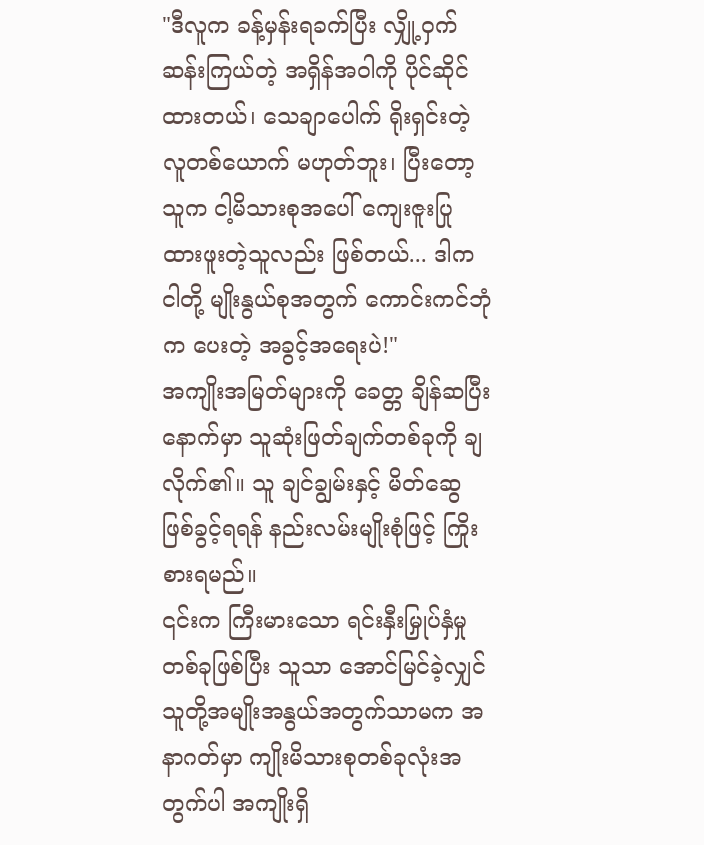"ဒီလူက ခန့်မှန်းရခက်ပြီး လျှို့ဝှက်ဆန်းကြယ်တဲ့ အရှိန်အဝါကို ပိုင်ဆိုင်ထားတယ်၊ သေချာပေါက် ရိုးရှင်းတဲ့ လူတစ်ယောက် မဟုတ်ဘူး၊ ပြီးတော့ သူက ငါ့မိသားစုအပေါ် ကျေးဇူးပြုထားဖူးတဲ့သူလည်း ဖြစ်တယ်... ဒါက ငါတို့ မျိုးနွယ်စုအတွက် ကောင်းကင်ဘုံက ပေးတဲ့ အခွင့်အရေးပဲ!"
အကျိုးအမြတ်များကို ခေတ္တ ချိန်ဆပြီးနောက်မှာ သူဆုံးဖြတ်ချက်တစ်ခုကို ချလိုက်၏။ သူ ချင်ချွမ်းနှင့် မိတ်ဆွေဖြစ်ခွင့်ရရန် နည်းလမ်းမျိုးစုံဖြင့် ကြိုးစားရမည်။
၎င်းက ကြီးမားသော ရင်းနှီးမြှုပ်နှံမှုတစ်ခုဖြစ်ပြီး သူသာ အောင်မြင်ခဲ့လျှင် သူတို့အမျိုးအနွယ်အတွက်သာမက အနာဂတ်မှာ ကျိုးမိသားစုတစ်ခုလုံးအတွက်ပါ အကျိုးရှိ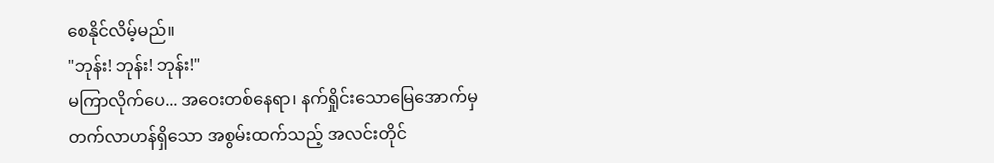စေနိုင်လိမ့်မည်။
"ဘုန်း! ဘုန်း! ဘုန်း!"
မကြာလိုက်ပေ... အဝေးတစ်နေရာ၊ နက်ရှိုင်းသောမြေအောက်မှ တက်လာဟန်ရှိသော အစွမ်းထက်သည့် အလင်းတိုင်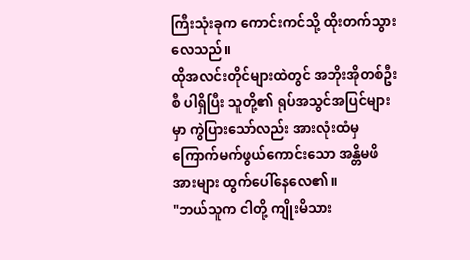ကြီးသုံးခုက ကောင်းကင်သို့ ထိုးတက်သွားလေသည်။
ထိုအလင်းတိုင်များထဲတွင် အဘိုးအိုတစ်ဦးစီ ပါရှိပြီး သူတို့၏ ရုပ်အသွင်အပြင်များမှာ ကွဲပြားသော်လည်း အားလုံးထံမှ ကြောက်မက်ဖွယ်ကောင်းသော အန္တိမဖိအားများ ထွက်ပေါ်နေလေ၏။
"ဘယ်သူက ငါတို့ ကျိုးမိသား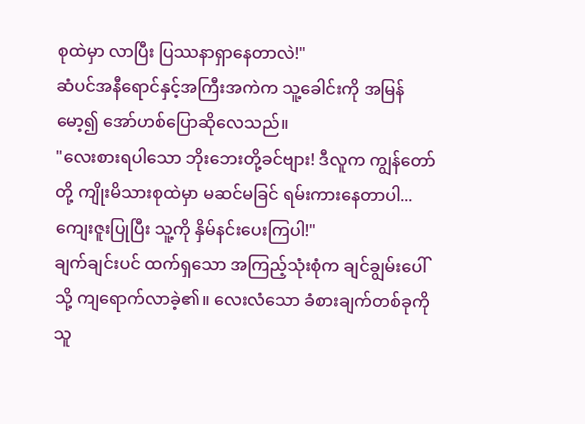စုထဲမှာ လာပြီး ပြဿနာရှာနေတာလဲ!"
ဆံပင်အနီရောင်နှင့်အကြီးအကဲက သူ့ခေါင်းကို အမြန်မော့၍ အော်ဟစ်ပြောဆိုလေသည်။
"လေးစားရပါသော ဘိုးဘေးတို့ခင်ဗျား! ဒီလူက ကျွန်တော်တို့ ကျိုးမိသားစုထဲမှာ မဆင်မခြင် ရမ်းကားနေတာပါ...ကျေးဇူးပြုပြီး သူ့ကို နှိမ်နင်းပေးကြပါ!"
ချက်ချင်းပင် ထက်ရှသော အကြည့်သုံးစုံက ချင်ချွမ်းပေါ်သို့ ကျရောက်လာခဲ့၏။ လေးလံသော ခံစားချက်တစ်ခုကို သူ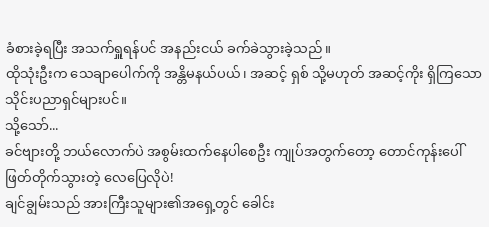ခံစားခဲ့ရပြီး အသက်ရှူရန်ပင် အနည်းငယ် ခက်ခဲသွားခဲ့သည်။
ထိုသုံးဦးက သေချာပေါက်ကို အန္တိမနယ်ပယ်၊ အဆင့် ရှစ် သို့မဟုတ် အဆင့်ကိုး ရှိကြသော သိုင်းပညာရှင်များပင်။
သို့သော်...
ခင်ဗျားတို့ ဘယ်လောက်ပဲ အစွမ်းထက်နေပါစေဦး ကျုပ်အတွက်တော့ တောင်ကုန်းပေါ် ဖြတ်တိုက်သွားတဲ့ လေပြေလိုပဲ!
ချင်ချွမ်းသည် အားကြီးသူများ၏အရှေ့တွင် ခေါင်း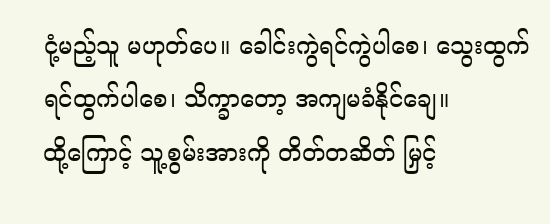ငုံ့မည့်သူ မဟုတ်ပေ။ ခေါင်းကွဲရင်ကွဲပါစေ၊ သွေးထွက်ရင်ထွက်ပါစေ၊ သိက္ခာတော့ အကျမခံနိုင်ချေ။
ထို့ကြောင့် သူ့စွမ်းအားကို တိတ်တဆိတ် မြှင့်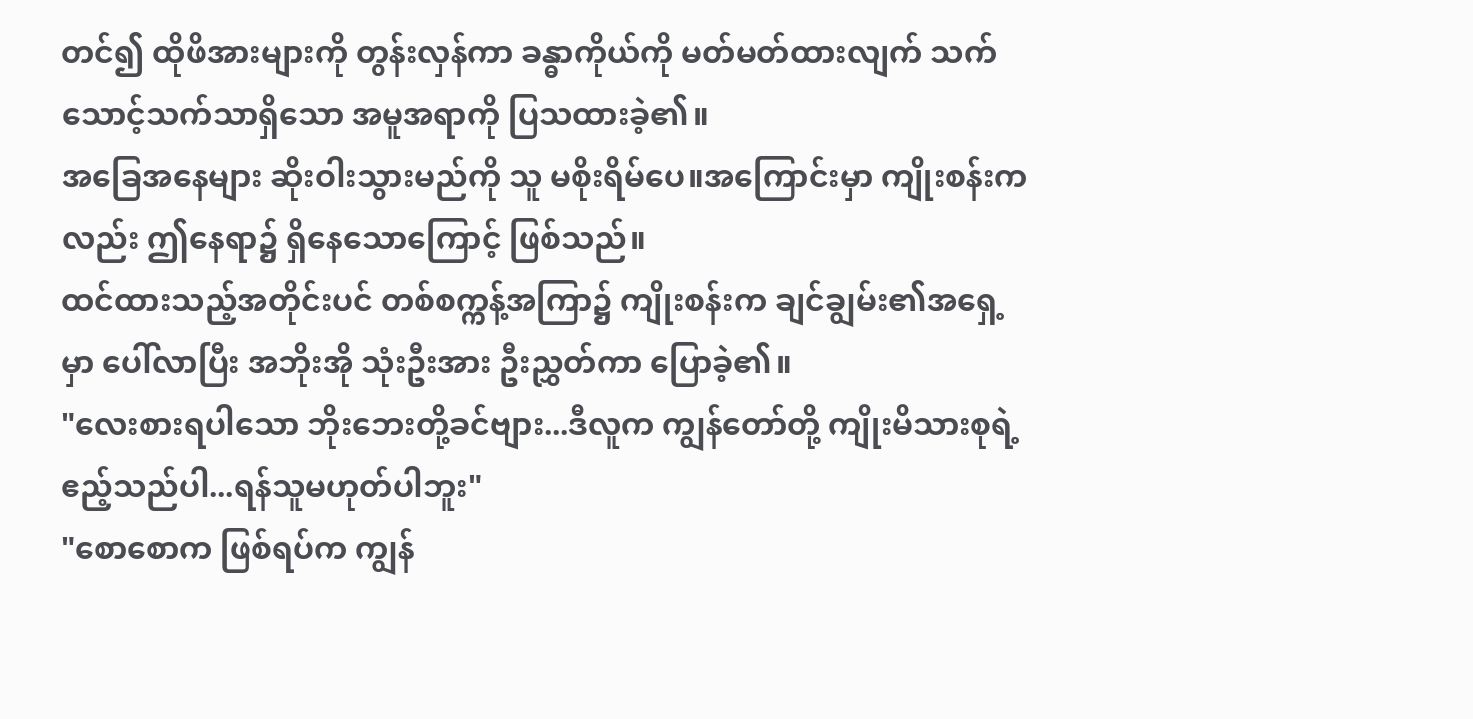တင်၍ ထိုဖိအားများကို တွန်းလှန်ကာ ခန္ဓာကိုယ်ကို မတ်မတ်ထားလျက် သက်သောင့်သက်သာရှိသော အမူအရာကို ပြသထားခဲ့၏။
အခြေအနေများ ဆိုးဝါးသွားမည်ကို သူ မစိုးရိမ်ပေ။အကြောင်းမှာ ကျိုးစန်းကလည်း ဤနေရာ၌ ရှိနေသောကြောင့် ဖြစ်သည်။
ထင်ထားသည့်အတိုင်းပင် တစ်စက္ကန့်အကြာ၌ ကျိုးစန်းက ချင်ချွမ်း၏အရှေ့မှာ ပေါ်လာပြီး အဘိုးအို သုံးဦးအား ဦးညွှတ်ကာ ပြောခဲ့၏။
"လေးစားရပါသော ဘိုးဘေးတို့ခင်ဗျား...ဒီလူက ကျွန်တော်တို့ ကျိုးမိသားစုရဲ့ ဧည့်သည်ပါ...ရန်သူမဟုတ်ပါဘူး"
"စောစောက ဖြစ်ရပ်က ကျွန်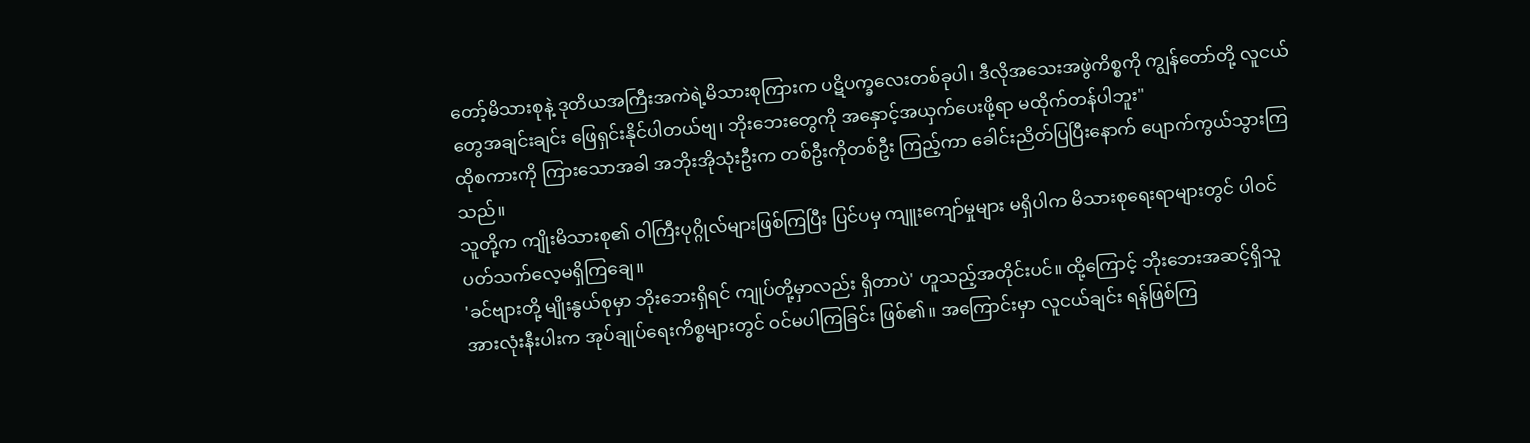တော့်မိသားစုနဲ့ ဒုတိယအကြီးအကဲရဲ့မိသားစုကြားက ပဋိပက္ခလေးတစ်ခုပါ၊ ဒီလိုအသေးအဖွဲကိစ္စကို ကျွန်တော်တို့ လူငယ်တွေအချင်းချင်း ဖြေရှင်းနိုင်ပါတယ်ဗျ၊ ဘိုးဘေးတွေကို အနှောင့်အယှက်ပေးဖို့ရာ မထိုက်တန်ပါဘူး"
ထိုစကားကို ကြားသောအခါ အဘိုးအိုသုံးဦးက တစ်ဦးကိုတစ်ဦး ကြည့်ကာ ခေါင်းညိတ်ပြပြီးနောက် ပျောက်ကွယ်သွားကြသည်။
သူတို့က ကျိုးမိသားစု၏ ဝါကြီးပုဂ္ဂိုလ်များဖြစ်ကြပြီး ပြင်ပမှ ကျူးကျော်မှုများ မရှိပါက မိသားစုရေးရာများတွင် ပါဝင်ပတ်သက်လေ့မရှိကြချေ။
'ခင်ဗျားတို့ မျိုးနွယ်စုမှာ ဘိုးဘေးရှိရင် ကျုပ်တို့မှာလည်း ရှိတာပဲ' ဟူသည့်အတိုင်းပင်။ ထို့ကြောင့် ဘိုးဘေးအဆင့်ရှိသူ အားလုံးနီးပါးက အုပ်ချုပ်ရေးကိစ္စများတွင် ဝင်မပါကြခြင်း ဖြစ်၏။ အကြောင်းမှာ လူငယ်ချင်း ရန်ဖြစ်ကြ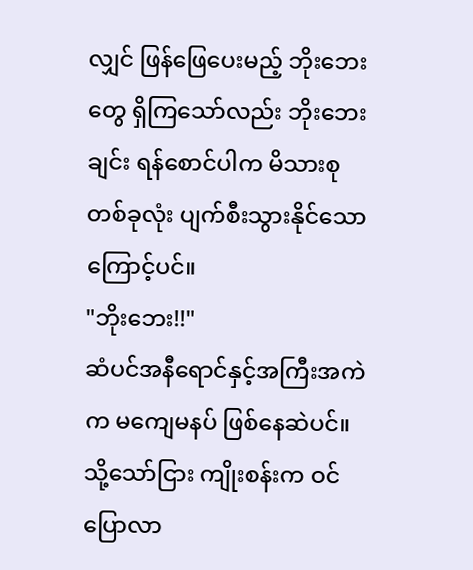လျှင် ဖြန်ဖြေပေးမည့် ဘိုးဘေးတွေ ရှိကြသော်လည်း ဘိုးဘေးချင်း ရန်စောင်ပါက မိသားစုတစ်ခုလုံး ပျက်စီးသွားနိုင်သောကြောင့်ပင်။
"ဘိုးဘေး!!"
ဆံပင်အနီရောင်နှင့်အကြီးအကဲက မကျေမနပ် ဖြစ်နေဆဲပင်။
သို့သော်ငြား ကျိုးစန်းက ဝင်ပြောလာ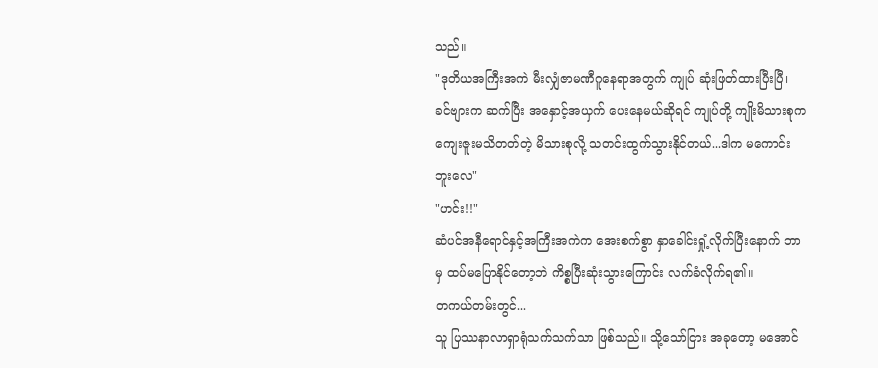သည်။
"ဒုတိယအကြီးအကဲ မီးလျှံဇာမဏီဂူနေရာအတွက် ကျုပ် ဆုံးဖြတ်ထားပြီးပြီ၊ ခင်ဗျားက ဆက်ပြီး အနှောင့်အယှက် ပေးနေမယ်ဆိုရင် ကျုပ်တို့ ကျိုးမိသားစုက ကျေးဇူးမသိတတ်တဲ့ မိသားစုလို့ သတင်းထွက်သွားနိုင်တယ်...ဒါက မကောင်းဘူးလေ"
"ဟင်း!!"
ဆံပင်အနီရောင်နှင့်အကြီးအကဲက အေးစက်စွာ နှာခေါင်းရှုံ့လိုက်ပြီးနောက် ဘာမှ ထပ်မပြောနိုင်တော့ဘဲ ကိစ္စပြီးဆုံးသွားကြောင်း လက်ခံလိုက်ရ၏။
တကယ်တမ်းတွင်...
သူ ပြဿနာလာရှာရုံသက်သက်သာ ဖြစ်သည်။ သို့သော်ငြား အခုတော့ မအောင်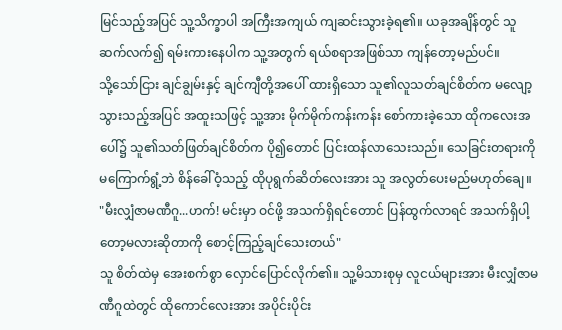မြင်သည့်အပြင် သူ့သိက္ခာပါ အကြီးအကျယ် ကျဆင်းသွားခဲ့ရ၏။ ယခုအချိန်တွင် သူ ဆက်လက်၍ ရမ်းကားနေပါက သူ့အတွက် ရယ်စရာအဖြစ်သာ ကျန်တော့မည်ပင်။
သို့သော်ငြား ချင်ချွမ်းနှင့် ချင်ကျီတို့အပေါ် ထားရှိသော သူ၏လူသတ်ချင်စိတ်က မလျော့သွားသည့်အပြင် အထူးသဖြင့် သူ့အား မိုက်မိုက်ကန်းကန်း စော်ကားခဲ့သော ထိုကလေးအပေါ်၌ သူ၏သတ်ဖြတ်ချင်စိတ်က ပို၍တောင် ပြင်းထန်လာသေးသည်။ သေခြင်းတရားကို မကြောက်ရွံ့ဘဲ စိန်ခေါ်ဝံ့သည့် ထိုပုရွက်ဆိတ်လေးအား သူ အလွတ်ပေးမည်မဟုတ်ချေ။
"မီးလျှံဇာမဏီဂူ...ဟက်! မင်းမှာ ဝင်ဖို့ အသက်ရှိရင်တောင် ပြန်ထွက်လာရင် အသက်ရှိပါ့တော့မလားဆိုတာကို စောင့်ကြည့်ချင်သေးတယ်"
သူ စိတ်ထဲမှ အေးစက်စွာ လှောင်ပြောင်လိုက်၏။ သူ့မိသားစုမှ လူငယ်များအား မီးလျှံဇာမဏီဂူထဲတွင် ထိုကောင်လေးအား အပိုင်းပိုင်း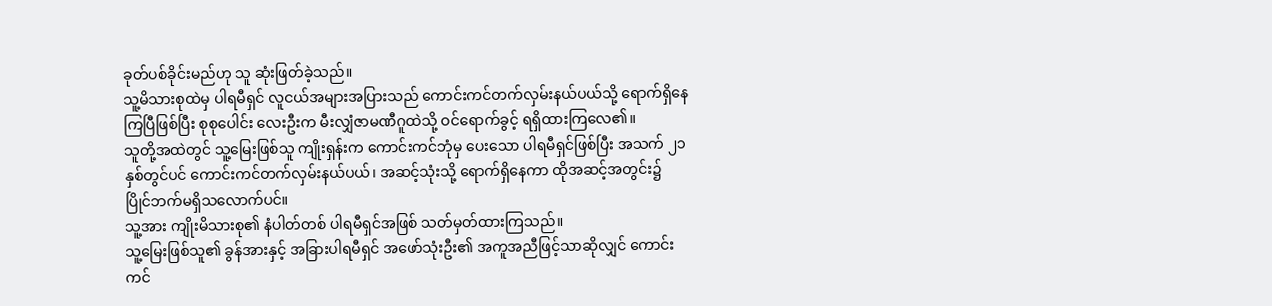ခုတ်ပစ်ခိုင်းမည်ဟု သူ ဆုံးဖြတ်ခဲ့သည်။
သူ့မိသားစုထဲမှ ပါရမီရှင် လူငယ်အများအပြားသည် ကောင်းကင်တက်လှမ်းနယ်ပယ်သို့ ရောက်ရှိနေကြပြီဖြစ်ပြီး စုစုပေါင်း လေးဦးက မီးလျှံဇာမဏီဂူထဲသို့ ဝင်ရောက်ခွင့် ရရှိထားကြလေ၏။
သူတို့အထဲတွင် သူ့မြေးဖြစ်သူ ကျိုးရှန်းက ကောင်းကင်ဘုံမှ ပေးသော ပါရမီရှင်ဖြစ်ပြီး အသက် ၂၁ နှစ်တွင်ပင် ကောင်းကင်တက်လှမ်းနယ်ပယ်၊ အဆင့်သုံးသို့ ရောက်ရှိနေကာ ထိုအဆင့်အတွင်း၌ ပြိုင်ဘက်မရှိသလောက်ပင်။
သူ့အား ကျိုးမိသားစု၏ နံပါတ်တစ် ပါရမီရှင်အဖြစ် သတ်မှတ်ထားကြသည်။
သူ့မြေးဖြစ်သူ၏ ခွန်အားနှင့် အခြားပါရမီရှင် အဖော်သုံးဦး၏ အကူအညီဖြင့်သာဆိုလျှင် ကောင်းကင်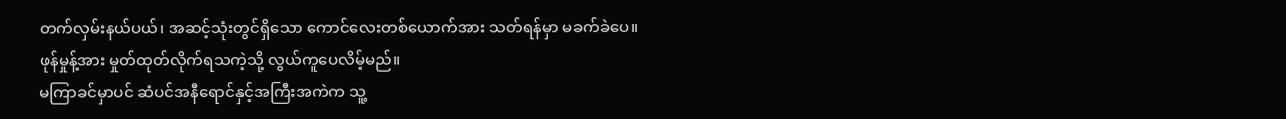တက်လှမ်းနယ်ပယ်၊ အဆင့်သုံးတွင်ရှိသော ကောင်လေးတစ်ယောက်အား သတ်ရန်မှာ မခက်ခဲပေ။
ဖုန်မှုန့်အား မှုတ်ထုတ်လိုက်ရသကဲ့သို့ လွယ်ကူပေလိမ့်မည်။
မကြာခင်မှာပင် ဆံပင်အနီရောင်နှင့်အကြီးအကဲက သူ့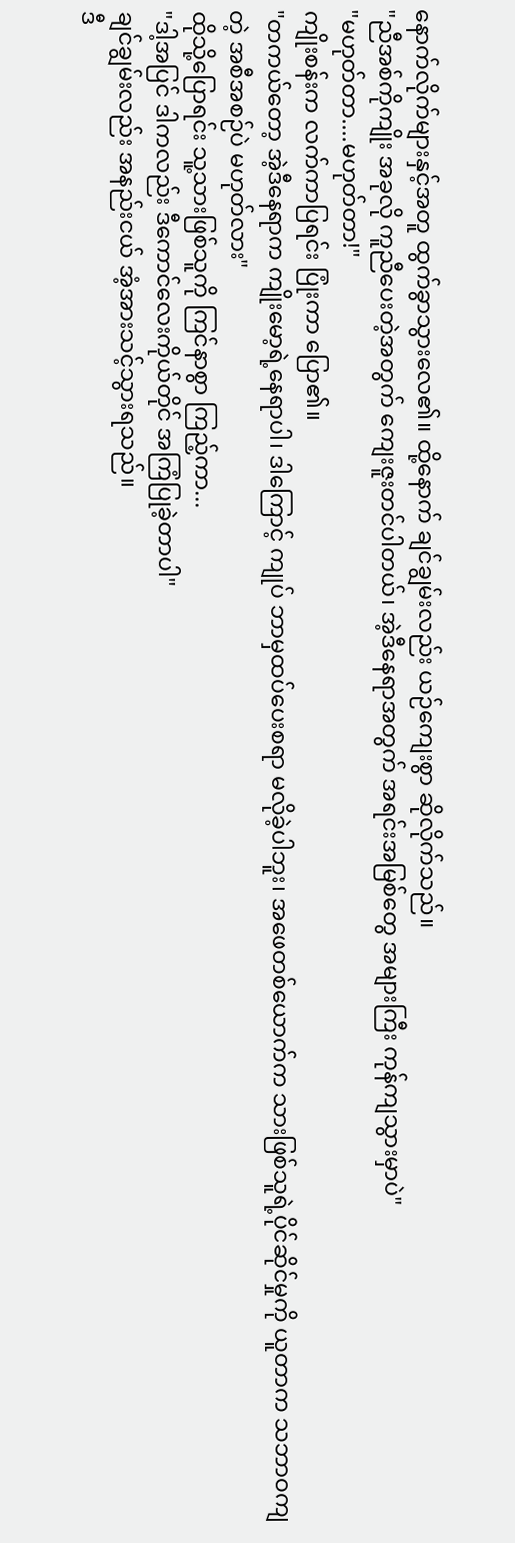နောက်လိုက်များနှင့်အတူ ထွက်ခွာသွားလေ၏။ ထို့နောက် ချင်ချွမ်းလည်း ယဉ်ကျေးစွာ ဆိုလိုက်သည်။
"ညီအစ်ကိုကျိုး အခုလို ကူညီပေးတဲ့အတွက် ကျေးဇူးတင်ပါတယ်၊ အဲ့ဒီနေရာအတွက် အရင်းအမြစ်တွေ အများကြီး ကုန်ကျသွားမှာပဲ"
"မဟုတ်တာ....မဟုတ်တာ!"
ကျိုးစန်းက လက်ကာပြရင်း ပြုံးကာ ပြော၏။
"တကယ်တော့ အဲ့ဒီနေရာက ကျိုးမော့ရဲ့နေရာပါ၊ ဒါကြောင့် ကျုပ် ဘာမှထပ်ပေးစရာ မလိုခဲ့ပါဘူး၊ အဖေတစ်ယောက်က သားဖြစ်သူရဲ့ပိုင်ဆိုင်မှုကို ယူတာက သဘာဝကျတဲ့ အစီအစဉ်ပဲ မဟုတ်လား"
ထိုသို့ပြောရင်း သူ့သားဖြစ်သူကို ကြင်နာစွာ ကြည့်ကာ...
"ဒါ့အပြင် ဒါကလည်း ဒီကောင်လေးကိုယ်တိုင် အကြံပြုခဲ့တာပါ"
ချင်ချွမ်းလည်း အနည်းငယ် အံ့အားသင့်သွားရသည်။
ဒီ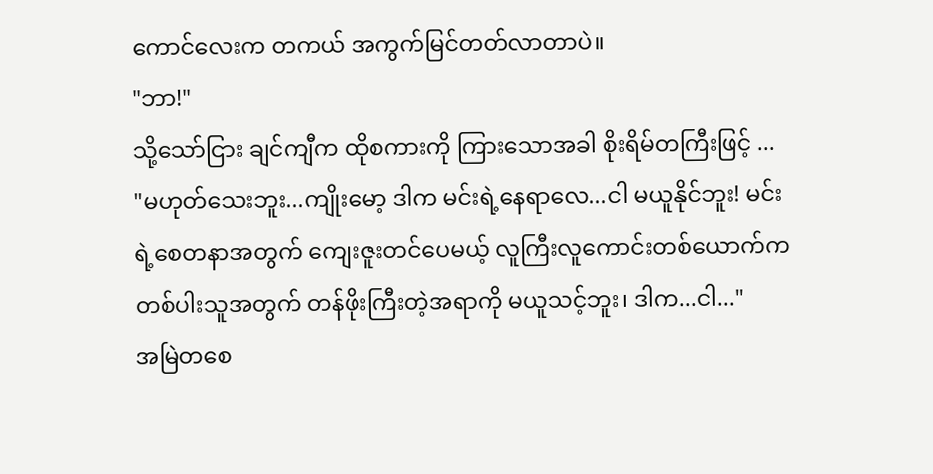ကောင်လေးက တကယ် အကွက်မြင်တတ်လာတာပဲ။
"ဘာ!"
သို့သော်ငြား ချင်ကျီက ထိုစကားကို ကြားသောအခါ စိုးရိမ်တကြီးဖြင့် ...
"မဟုတ်သေးဘူး...ကျိုးမော့ ဒါက မင်းရဲ့နေရာလေ...ငါ မယူနိုင်ဘူး! မင်းရဲ့စေတနာအတွက် ကျေးဇူးတင်ပေမယ့် လူကြီးလူကောင်းတစ်ယောက်က တစ်ပါးသူအတွက် တန်ဖိုးကြီးတဲ့အရာကို မယူသင့်ဘူး၊ ဒါက...ငါ..."
အမြဲတစေ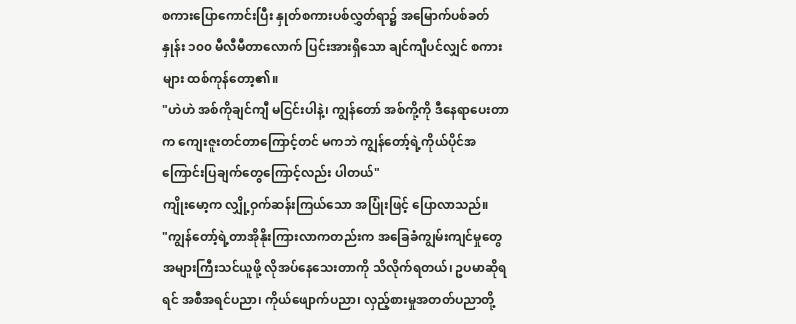စကားပြောကောင်းပြီး နှုတ်စကားပစ်လွှတ်ရာ၌ အမြောက်ပစ်ခတ်နှုန်း ၁၀၀ မီလီမီတာလောက် ပြင်းအားရှိသော ချင်ကျီပင်လျှင် စကားများ ထစ်ကုန်တော့၏။
"ဟဲဟဲ အစ်ကိုချင်ကျီ မငြင်းပါနဲ့၊ ကျွန်တော် အစ်ကို့ကို ဒီနေရာပေးတာက ကျေးဇူးတင်တာကြောင့်တင် မကဘဲ ကျွန်တော့်ရဲ့ကိုယ်ပိုင်အကြောင်းပြချက်တွေကြောင့်လည်း ပါတယ်"
ကျိုးမော့က လျှို့ဝှက်ဆန်းကြယ်သော အပြုံးဖြင့် ပြောလာသည်။
"ကျွန်တော့်ရဲ့တာအိုနိုးကြားလာကတည်းက အခြေခံကျွမ်းကျင်မှုတွေ အများကြီးသင်ယူဖို့ လိုအပ်နေသေးတာကို သိလိုက်ရတယ်၊ ဥပမာဆိုရရင် အစီအရင်ပညာ၊ ကိုယ်ဖျောက်ပညာ၊ လှည့်စားမှုအတတ်ပညာတို့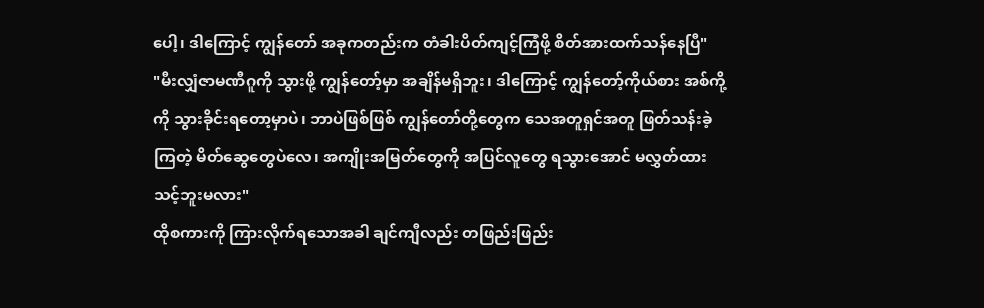ပေါ့၊ ဒါကြောင့် ကျွန်တော် အခုကတည်းက တံခါးပိတ်ကျင့်ကြံဖို့ စိတ်အားထက်သန်နေပြီ"
"မီးလျှံဇာမဏီဂူကို သွားဖို့ ကျွန်တော့်မှာ အချိန်မရှိဘူး၊ ဒါကြောင့် ကျွန်တော့်ကိုယ်စား အစ်ကို့ကို သွားခိုင်းရတော့မှာပဲ၊ ဘာပဲဖြစ်ဖြစ် ကျွန်တော်တို့တွေက သေအတူရှင်အတူ ဖြတ်သန်းခဲ့ကြတဲ့ မိတ်ဆွေတွေပဲလေ၊ အကျိုးအမြတ်တွေကို အပြင်လူတွေ ရသွားအောင် မလွှတ်ထားသင့်ဘူးမလား"
ထိုစကားကို ကြားလိုက်ရသောအခါ ချင်ကျီလည်း တဖြည်းဖြည်း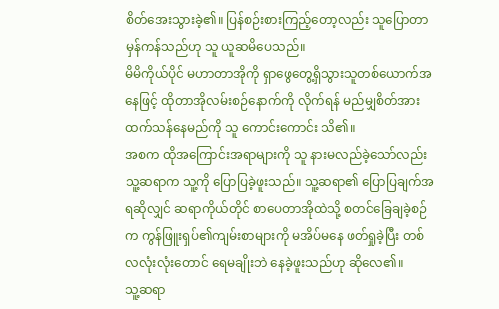စိတ်အေးသွားခဲ့၏။ ပြန်စဉ်းစားကြည့်တော့လည်း သူပြောတာ မှန်ကန်သည်ဟု သူ ယူဆမိပေသည်။
မိမိကိုယ်ပိုင် မဟာတာအိုကို ရှာဖွေတွေ့ရှိသွားသူတစ်ယောက်အနေဖြင့် ထိုတာအိုလမ်းစဉ်နောက်ကို လိုက်ရန် မည်မျှစိတ်အားထက်သန်နေမည်ကို သူ ကောင်းကောင်း သိ၏။
အစက ထိုအကြောင်းအရာများကို သူ နားမလည်ခဲ့သော်လည်း သူ့ဆရာက သူ့ကို ပြောပြခဲ့ဖူးသည်။ သူ့ဆရာ၏ ပြောပြချက်အရဆိုလျှင် ဆရာကိုယ်တိုင် စာပေတာအိုထဲသို့ စတင်ခြေချခဲ့စဉ်က ကွန်ဖြူးရှပ်၏ကျမ်းစာများကို မအိပ်မနေ ဖတ်ရှုခဲ့ပြီး တစ်လလုံးလုံးတောင် ရေမချိုးဘဲ နေခဲ့ဖူးသည်ဟု ဆိုလေ၏။
သူ့ဆရာ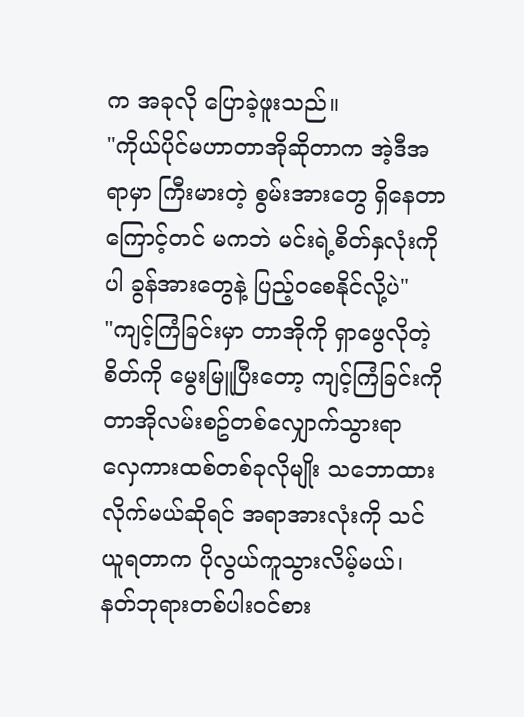က အခုလို ပြောခဲ့ဖူးသည်။
"ကိုယ်ပိုင်မဟာတာအိုဆိုတာက အဲ့ဒီအရာမှာ ကြီးမားတဲ့ စွမ်းအားတွေ ရှိနေတာကြောင့်တင် မကဘဲ မင်းရဲ့စိတ်နှလုံးကိုပါ ခွန်အားတွေနဲ့ ပြည့်ဝစေနိုင်လို့ပဲ"
"ကျင့်ကြံခြင်းမှာ တာအိုကို ရှာဖွေလိုတဲ့စိတ်ကို မွေးမြူပြီးတော့ ကျင့်ကြံခြင်းကို တာအိုလမ်းစဥ်တစ်လျှောက်သွားရာ လှေကားထစ်တစ်ခုလိုမျိုး သဘောထားလိုက်မယ်ဆိုရင် အရာအားလုံးကို သင်ယူရတာက ပိုလွယ်ကူသွားလိမ့်မယ်၊ နတ်ဘုရားတစ်ပါးဝင်စား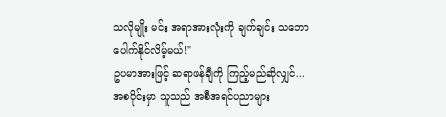သလိုမျိုး မင်း အရာအားလုံးကို ချက်ချင်း သဘောပေါက်နိုင်လိမ့်မယ်!"
ဥပမာအားဖြင့် ဆရာဖန်ချီကို ကြည့်မည်ဆိုလျှင်...
အစပိုင်းမှာ သူသည် အစီအရင်ပညာများ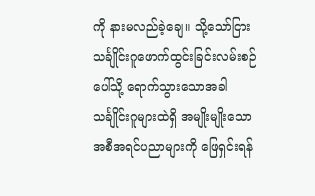ကို နားမလည်ခဲ့ချေ။ သို့သော်ငြား သင်္ချိုင်းဂူဖောက်ထွင်းခြင်းလမ်းစဉ်ပေါ်သို့ ရောက်သွားသောအခါ သင်္ချိုင်းဂူများထဲရှိ အမျိုးမျိုးသော အစီအရင်ပညာများကို ဖြေရှင်းရန်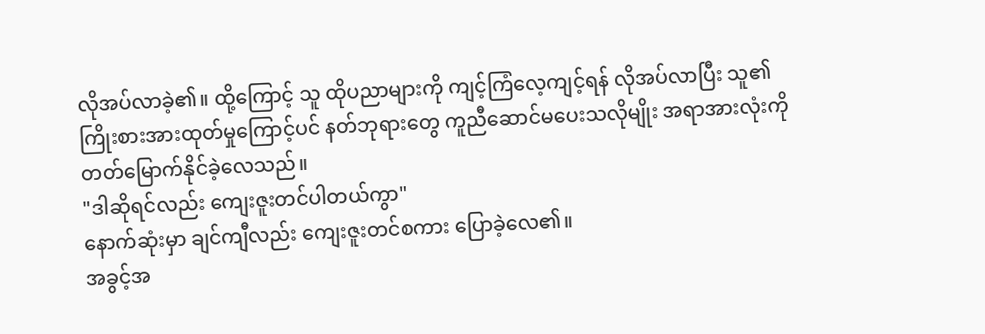လိုအပ်လာခဲ့၏။ ထို့ကြောင့် သူ ထိုပညာများကို ကျင့်ကြံလေ့ကျင့်ရန် လိုအပ်လာပြီး သူ၏ ကြိုးစားအားထုတ်မှုကြောင့်ပင် နတ်ဘုရားတွေ ကူညီဆောင်မပေးသလိုမျိုး အရာအားလုံးကို တတ်မြောက်နိုင်ခဲ့လေသည်။
"ဒါဆိုရင်လည်း ကျေးဇူးတင်ပါတယ်ကွာ"
နောက်ဆုံးမှာ ချင်ကျီလည်း ကျေးဇူးတင်စကား ပြောခဲ့လေ၏။
အခွင့်အ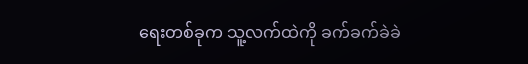ရေးတစ်ခုက သူ့လက်ထဲကို ခက်ခက်ခဲခဲ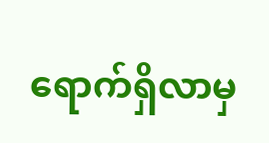ရောက်ရှိလာမှ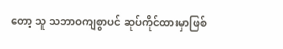တော့ သူ သဘာဝကျစွာပင် ဆုပ်ကိုင်ထားမှာဖြစ်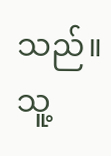သည်။ သူ့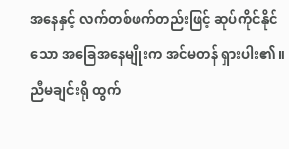အနေနှင့် လက်တစ်ဖက်တည်းဖြင့် ဆုပ်ကိုင်နိုင်သော အခြေအနေမျိုးက အင်မတန် ရှားပါး၏။ ညီမချင်းရို ထွက်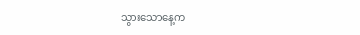သွားသောနေ့က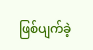ဖြစ်ပျက်ခဲ့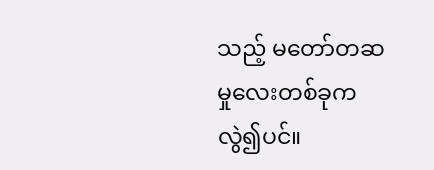သည့် မတော်တဆမှုလေးတစ်ခုကလွဲ၍ပင်။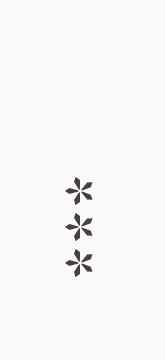***